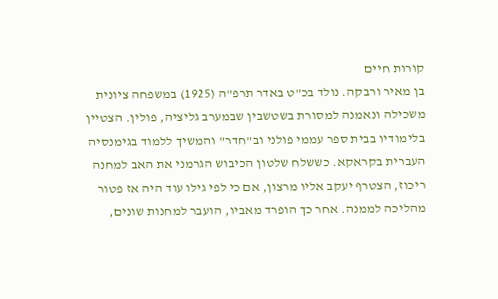קורות חיים
בן מאיר ורבקה. נולד בכ"ט באדר תרפ"ה (1925) במשפחה ציונית משכילה ונאמנה למסורת בשטשבין שבמערב גליציה, פולין. הצטיין בלימודיו בבית ספר עממי פולני וב"חדר" והמשיך ללמוד בגימנסיה העברית בקראקא. כששלח שלטון הכיבוש הגרמני את האב למחנה ריכוז, הצטרף יעקב אליו מרצון, אם כי לפי גילו עוד היה אז פטור מהליכה לממנה. אחר כך הופרד מאביו, הועבר למחנות שונים,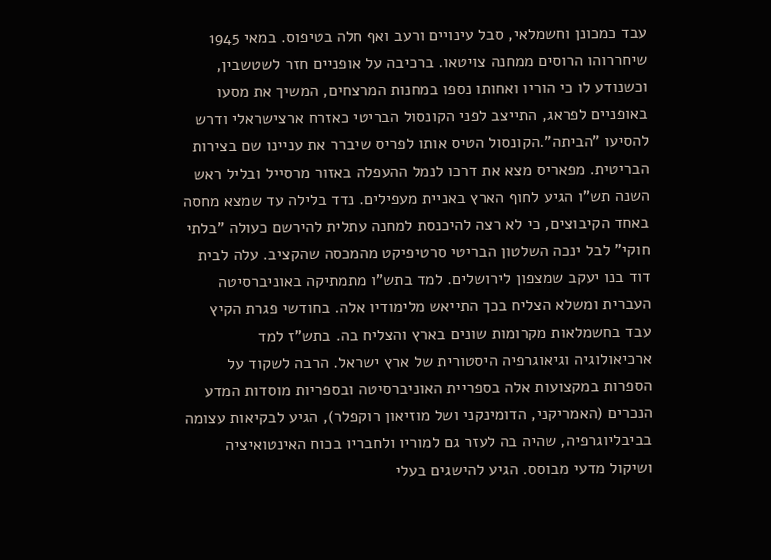עבד כמכונן וחשמלאי, סבל עינויים ורעב ואף חלה בטיפוס. במאי 1945 שיחררוהו הרוסים ממחנה צויטאו. ברכיבה על אופניים חזר לשטשבין, וכשנודע לו כי הוריו ואחותו נספו במחנות המרצחים, המשיך את מסעו באופניים לפראג, התייצב לפני הקונסול הבריטי כאזרח ארצישראלי ודרש להסיעו "הביתה".הקונסול הטיס אותו לפריס שיברר את עניינו שם בצירות הבריטית. מפאריס מצא את דרכו לנמל ההעפלה באזור מרסייל ובליל ראש השנה תש"ו הגיע לחוף הארץ באניית מעפילים. נדד בלילה עד שמצא מחסה באחד הקיבוצים, כי לא רצה להיכנסת למחנה עתלית להירשם כעולה "בלתי חוקי" לבל ינכה השלטון הבריטי סרטיפיקט מהמכסה שהקציב. עלה לבית דוד בנו יעקב שמצפון לירושלים. למד בתש"ו מתמתיקה באוניברסיטה העברית ומשלא הצליח בכך התייאש מלימודיו אלה. בחודשי פגרת הקיץ עבד בחשמלאות מקרומות שונים בארץ והצליח בה. בתש"ז למד ארכיאולוגיה וגיאוגרפיה היסטורית של ארץ ישראל. הרבה לשקוד על הספרות במקצועות אלה בספריית האוניברסיטה ובספריות מוסדות המדע הנכרים (האמריקני, הדומינקני ושל מוזיאון רוקפלר), הגיע לבקיאות עצומה בביבליוגרפיה, שהיה בה לעזר גם למוריו ולחבריו בכוח האינטואיציה ושיקול מדעי מבוסס. הגיע להישגים בעלי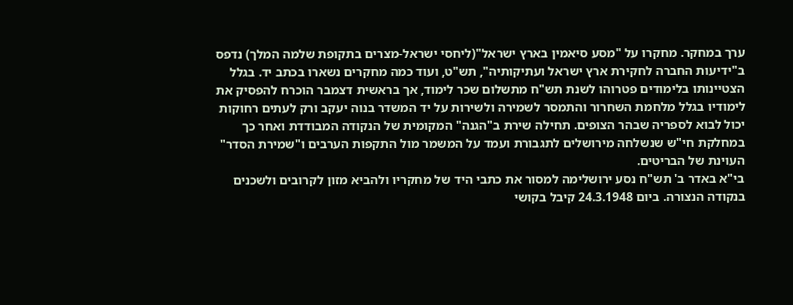ערך במחקר. מחקרו על "מסע סיאמין בארץ ישראל"(ליחסי ישראל-מצרים בתקופת שלמה המלך) נדפס ב"ידיעות החברה לחקירת ארץ ישראל ועתיקותיה", תש"ט, ועוד כמה מחקרים נשארו בכתב יד. בגלל הצטיינותו בלימודים פטרוהו לשנת תש"ח מתשלום שכר לימוד, אך בראשית דצמבר הוכרח להפסיק את לימודיו בגלל מלחמת השחרור והתמסר לשמירה ולשירות על יד המשדר בנוה יעקב ורק לעתים רחוקות יכול לבוא לספריה שבהר הצופים. תחילה שירת ב"הגנה" המקומית של הנקודה המבודדת ואחר כך במחלקת חי"ש שנשלחה מירושלים לתגבורת ועמד על המשמר מול התקפות הערבים ו"שמירת הסדר" העוינת של הבריטים.
בי"א באדר ב' תש"ח נסע ירושלימה למסור את כתבי היד של מחקריו ולהביא מזון לקרובים ולשכנים בנקודה הנצורה. ביום 24.3.1948 קיבל בקושי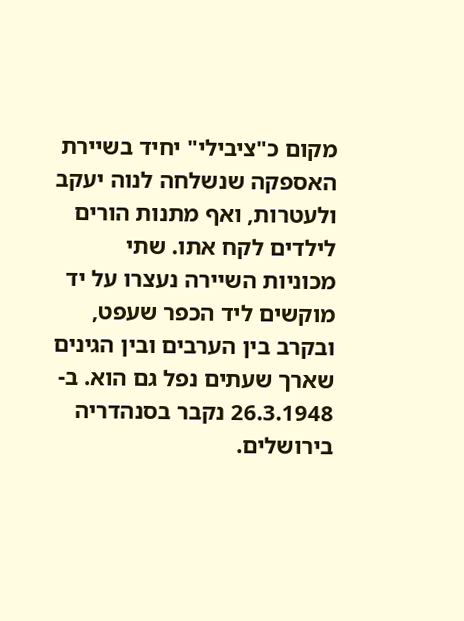מקום כ"ציבילי" יחיד בשיירת האספקה שנשלחה לנוה יעקב ולעטרות, ואף מתנות הורים לילדים לקח אתו. שתי מכוניות השיירה נעצרו על יד מוקשים ליד הכפר שעפט, ובקרב בין הערבים ובין הגינים שארך שעתים נפל גם הוא. ב- 26.3.1948 נקבר בסנהדריה בירושלים.